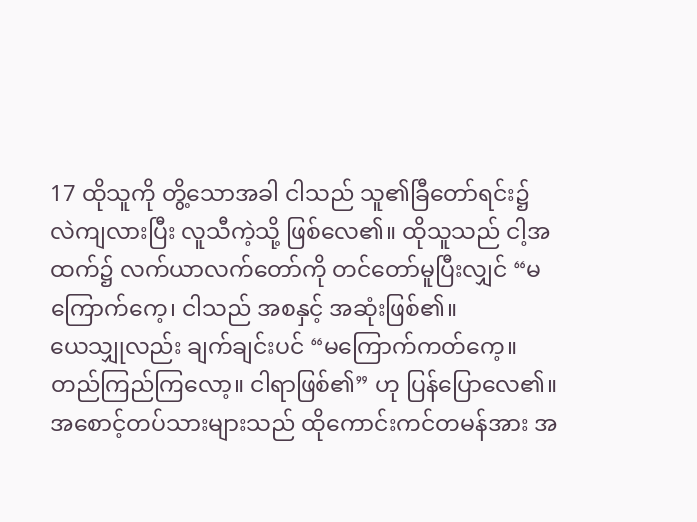17 ထိုသူကို တွိ့သောအခါ ငါသည် သူ၏ခြီတော်ရင်း၌ လဲကျလားပြီး လူသီကဲ့သို့ ဖြစ်လေ၏။ ထိုသူသည် ငါ့အထက်၌ လက်ယာလက်တော်ကို တင်တော်မူပြီးလျှင် “မကြောက်ကေ့၊ ငါသည် အစနှင့် အဆုံးဖြစ်၏။
ယေသျှုလည်း ချက်ချင်းပင် “မကြောက်ကတ်ကေ့။ တည်ကြည်ကြလော့။ ငါရာဖြစ်၏” ဟု ပြန်ပြောလေ၏။
အစောင့်တပ်သားများသည် ထိုကောင်းကင်တမန်အား အ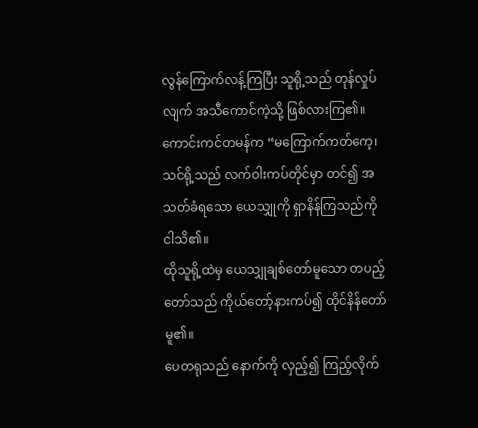လွန်ကြောက်လန့်ကြပြီး သူရို့သည် တုန်လှုပ်လျက် အသီကောင်ကဲ့သို့ ဖြစ်လားကြ၏။
ကောင်းကင်တမန်က “မကြောက်ကတ်ကေ့၊ သင်ရို့သည် လက်ဝါးကပ်တိုင်မှာ တင်၍ အသတ်ခံရသော ယေသျှုကို ရှာနိန်ကြသည်ကို ငါသိ၏။
ထိုသူရို့ထဲမှ ယေသျှုချစ်တော်မူသော တပည့်တော်သည် ကိုယ်တော့်နားကပ်၍ ထိုင်နိန်တော်မူ၏။
ပေတရုသည် နောက်ကို လှည့်၍ ကြည့်လိုက်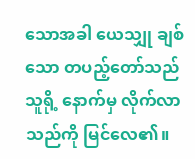သောအခါ ယေသျှု ချစ်သော တပည့်တော်သည် သူရို့ နောက်မှ လိုက်လာသည်ကို မြင်လေ၏။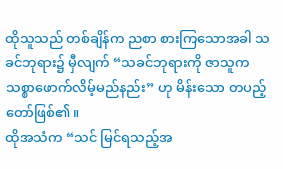ထိုသူသည် တစ်ချိန်က ညစာ စားကြသောအခါ သခင်ဘုရား၌ မှီလျက် “သခင်ဘုရားကို ဇာသူက သစ္စာဖောက်လိမ့်မည်နည်း” ဟု မိန်းသော တပည့်တော်ဖြစ်၏။
ထိုအသံက “သင် မြင်ရသည့်အ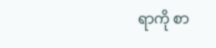ရာကို စာ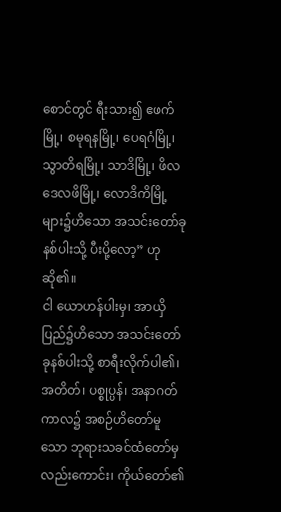စောင်တွင် ရီးသား၍ ဧဖက်မြို့၊ စမုရနမြို့၊ ပေရဂံမြို့၊ သွာတိရမြို့၊ သာဒိမြို့၊ ဖိလဒေလဖိမြို့၊ လောဒိကိမြို့များ၌ဟိသော အသင်းတော်ခုနစ်ပါးသို့ ပီးပို့လော့” ဟု ဆို၏။
ငါ ယောဟန်ပါးမှ၊ အာယှိပြည်၌ဟိသော အသင်းတော် ခုနစ်ပါးသို့ စာရီးလိုက်ပါ၏၊ အတိတ်၊ ပစ္စုပ္ပန်၊ အနာဂတ်ကာလ၌ အစဉ်ဟိတော်မူသော ဘုရားသခင်ထံတော်မှ လည်းကောင်း၊ ကိုယ်တော်၏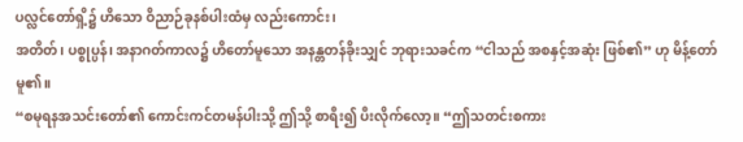ပလ္လင်တော်ရှိ့၌ ဟိသော ဝိညာဉ်ခုနစ်ပါးထံမှ လည်းကောင်း၊
အတိတ်၊ ပစ္စုပ္ပန်၊ အနာဂတ်ကာလ၌ ဟိတော်မူသော အနန္တတန်ခိုးသျှင် ဘုရားသခင်က “ငါသည် အစနှင့်အဆုံး ဖြစ်၏” ဟု မိန့်တော်မူ၏။
“စမုရနအသင်းတော်၏ ကောင်းကင်တမန်ပါးသို့ ဤသို့ စာရီး၍ ပီးလိုက်လော့။ “ဤသတင်းစကား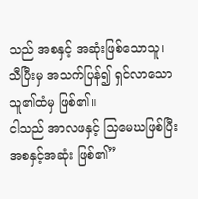သည် အစနှင့် အဆုံးဖြစ်သောသူ၊ သီပြီးမှ အသက်ပြန်၍ ရှင်လာသောသူ၏ထံမှ ဖြစ်၏။
ငါသည် အာလဖနှင့် သြမေဃဖြစ်ပြီး အစနှင့်အဆုံး ဖြစ်၏”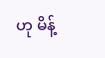ဟု မိန့်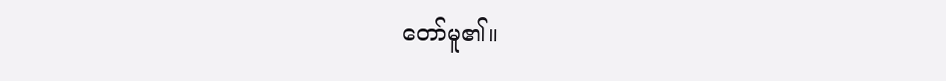တော်မူ၏။